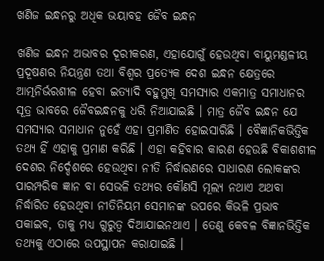ଖଣିଜ ଇନ୍ଧନରୁ ଅଧିକ ଭୟାବହ ଜୈବ ଇନ୍ଧନ

ଖଣିଜ ଇନ୍ଧନ ଅଭାବର ଦୂରୀକରଣ, ଏହାଯୋଗୁଁ ହେଉଥିବା ବାୟୁମଣ୍ଡଳୀୟ ପ୍ରଦୂଷଣର ନିୟନ୍ତ୍ରଣ ତଥା ବିଶ୍ୱର ପ୍ରତ୍ୟେକ ଦେଶ ଇନ୍ଧନ କ୍ଷେତ୍ରରେ ଆତ୍ମନିର୍ଭରଶୀଳ ହେବା ଇତ୍ୟାଦି ବହୁମୁଖି ସମସ୍ୟାର ଏକମାତ୍ର ସମାଧାନର ସୂତ୍ର ଭାବରେ ଜୈବଇନ୍ଧନକୁ ଧରି ନିଆଯାଇଛି । ମାତ୍ର ଜୈବ ଇନ୍ଧନ ଯେ ସମସ୍ୟାର ସମାଧାନ ନୁହେଁ ଏହା ପ୍ରମାଣିତ ହୋଇସାରିଛି । ବୈଜ୍ଞାନିକଭିତ୍ତିକ ତଥ୍ୟ ହିଁ ଏହାକୁ ପ୍ରମାଣ କରିଛି । ଏହା କହିବାର କାରଣ ହେଉଛି ବିକାଶଶୀଳ ଦେଶର ନିର୍ଦ୍ଦେଶରେ ହେଉଥିବା ନୀତି ନିର୍ଦ୍ଧାରଣରେ ସାଧାରଣ ଲୋକଙ୍କର ପାରମ୍ପରିକ ଜ୍ଞାନ ବା ସେଭଳି ତଥ୍ୟର କୌଣସି ମୂଲ୍ୟ ନଥାଏ ଅଥବା ନିର୍ଦ୍ଧାରିତ ହେଉଥିବା ନୀତିନିୟମ ସେମାନଙ୍କ ଉପରେ କିଭଳି ପ୍ରଭାବ ପକାଇବ, ତାକୁ ମଧ୍ୟ ଗୁରୁତ୍ୱ ଦିଆଯାଇନଥାଏ । ତେଣୁ କେବଳ ବିଜ୍ଞାନଭିତ୍ତିକ ତଥ୍ୟକୁ ଏଠାରେ ଉପସ୍ଥାପନ କରାଯାଇଛି ।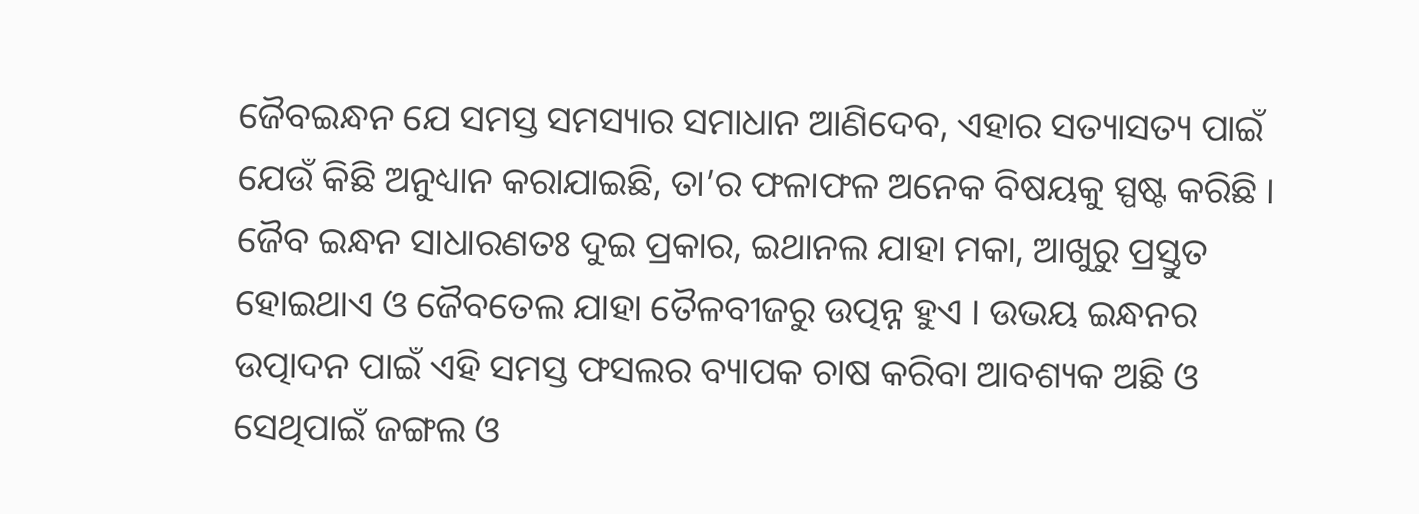ଜୈବଇନ୍ଧନ ଯେ ସମସ୍ତ ସମସ୍ୟାର ସମାଧାନ ଆଣିଦେବ, ଏହାର ସତ୍ୟାସତ୍ୟ ପାଇଁ ଯେଉଁ କିଛି ଅନୁଧ୍ୟାନ କରାଯାଇଛି, ତା’ର ଫଳାଫଳ ଅନେକ ବିଷୟକୁ ସ୍ପଷ୍ଟ କରିଛି ।
ଜୈବ ଇନ୍ଧନ ସାଧାରଣତଃ ଦୁଇ ପ୍ରକାର, ଇଥାନଲ ଯାହା ମକା, ଆଖୁରୁ ପ୍ରସ୍ତୁତ ହୋଇଥାଏ ଓ ଜୈବତେଲ ଯାହା ତୈଳବୀଜରୁ ଉତ୍ପନ୍ନ ହୁଏ । ଉଭୟ ଇନ୍ଧନର ଉତ୍ପାଦନ ପାଇଁ ଏହି ସମସ୍ତ ଫସଲର ବ୍ୟାପକ ଚାଷ କରିବା ଆବଶ୍ୟକ ଅଛି ଓ ସେଥିପାଇଁ ଜଙ୍ଗଲ ଓ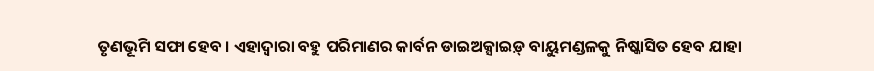ତୃଣଭୂମି ସଫା ହେବ । ଏହାଦ୍ୱାରା ବହୁ ପରିମାଣର କାର୍ବନ ଡାଇଅକ୍ସାଇଡ଼୍ ବାୟୁମଣ୍ଡଳକୁ ନିଷ୍କାସିତ ହେବ ଯାହା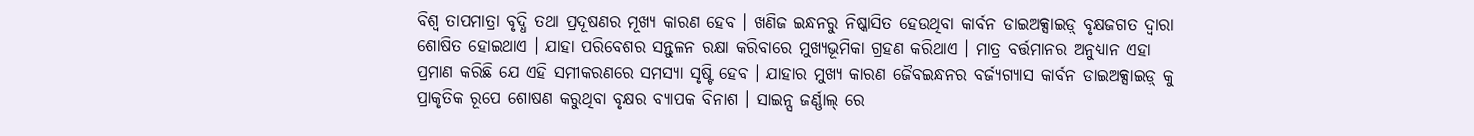ବିଶ୍ୱ ତାପମାତ୍ରା ବୃଦ୍ଧି ତଥା ପ୍ରଦୂଷଣର ମୂଖ୍ୟ କାରଣ ହେବ । ଖଣିଜ ଇନ୍ଧନରୁ ନିଷ୍କାସିତ ହେଉଥିବା କାର୍ବନ ଡାଇଅକ୍ସାଇଡ଼୍ ବୃକ୍ଷଜଗତ ଦ୍ୱାରା ଶୋଷିତ ହୋଇଥାଏ । ଯାହା ପରିବେଶର ସନ୍ତୁଳନ ରକ୍ଷା କରିବାରେ ମୁଖ୍ୟଭୂମିକା ଗ୍ରହଣ କରିଥାଏ । ମାତ୍ର ବର୍ତ୍ତମାନର ଅନୁଧ୍ୟାନ ଏହା ପ୍ରମାଣ କରିଛି ଯେ ଏହି ସମୀକରଣରେ ସମସ୍ୟା ସୃଷ୍ଟି ହେବ । ଯାହାର ମୁଖ୍ୟ କାରଣ ଜୈବଇନ୍ଧନର ବର୍ଜ୍ୟଗ୍ୟାସ କାର୍ବନ ଡାଇଅକ୍ସାଇଡ଼୍ କୁ ପ୍ରାକୃତିକ ରୂପେ ଶୋଷଣ କରୁଥିବା ବୃକ୍ଷର ବ୍ୟାପକ ବିନାଶ । ସାଇନ୍ସ ଜର୍ଣ୍ଣାଲ୍ ରେ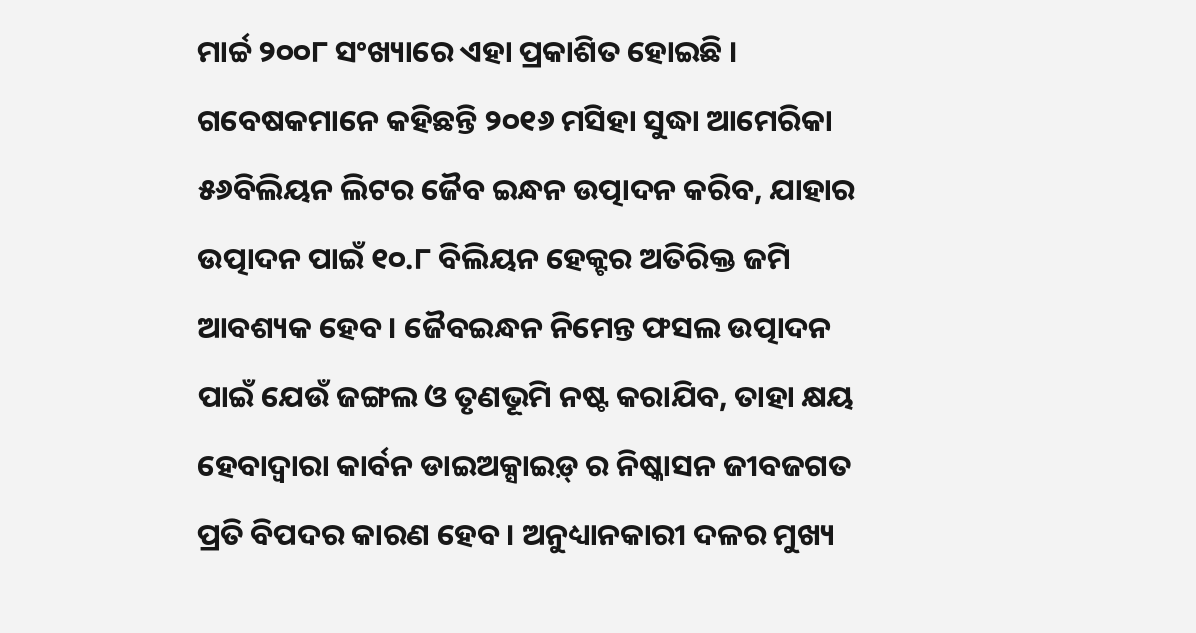ମାର୍ଚ୍ଚ ୨୦୦୮ ସଂଖ୍ୟାରେ ଏହା ପ୍ରକାଶିତ ହୋଇଛି ।
ଗବେଷକମାନେ କହିଛନ୍ତି ୨୦୧୬ ମସିହା ସୁଦ୍ଧା ଆମେରିକା ୫୬ବିଲିୟନ ଲିଟର ଜୈବ ଇନ୍ଧନ ଉତ୍ପାଦନ କରିବ, ଯାହାର ଉତ୍ପାଦନ ପାଇଁ ୧୦.୮ ବିଲିୟନ ହେକ୍ଟର ଅତିରିକ୍ତ ଜମି ଆବଶ୍ୟକ ହେବ । ଜୈବଇନ୍ଧନ ନିମେନ୍ତ ଫସଲ ଉତ୍ପାଦନ ପାଇଁ ଯେଉଁ ଜଙ୍ଗଲ ଓ ତୃଣଭୂମି ନଷ୍ଟ କରାଯିବ, ତାହା କ୍ଷୟ ହେବାଦ୍ୱାରା କାର୍ବନ ଡାଇଅକ୍ସାଇଡ଼୍ ର ନିଷ୍କାସନ ଜୀବଜଗତ ପ୍ରତି ବିପଦର କାରଣ ହେବ । ଅନୁଧ୍ୟାନକାରୀ ଦଳର ମୁଖ୍ୟ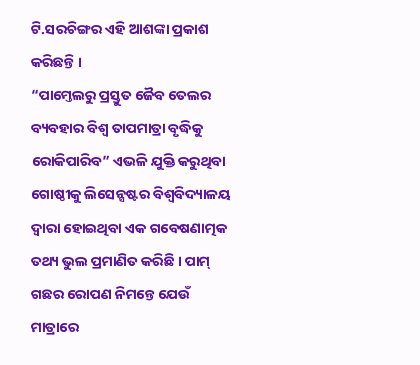ଟି.ସରଚିଙ୍ଗର ଏହି ଆଶଙ୍କା ପ୍ରକାଶ କରିଛନ୍ତି ।
“ପାମ୍ତେଲରୁ ପ୍ରସ୍ତୁତ ଜୈବ ତେଲର ବ୍ୟବହାର ବିଶ୍ୱ ତାପମାତ୍ରା ବୃଦ୍ଧିକୁ ରୋକିପାରିବ” ଏଭଳି ଯୁକ୍ତି କରୁଥିବା ଗୋଷ୍ଠୀକୁ ଲିସେନ୍ସଷ୍ଟର ବିଶ୍ୱବିଦ୍ୟାଳୟ ଦ୍ୱାରା ହୋଇଥିବା ଏକ ଗବେଷଣାତ୍ମକ ତଥ୍ୟ ଭୁଲ ପ୍ରମାଣିତ କରିଛି । ପାମ୍ ଗଛର ରୋପଣ ନିମନ୍ତେ ଯେଉଁ ମାତ୍ରାରେ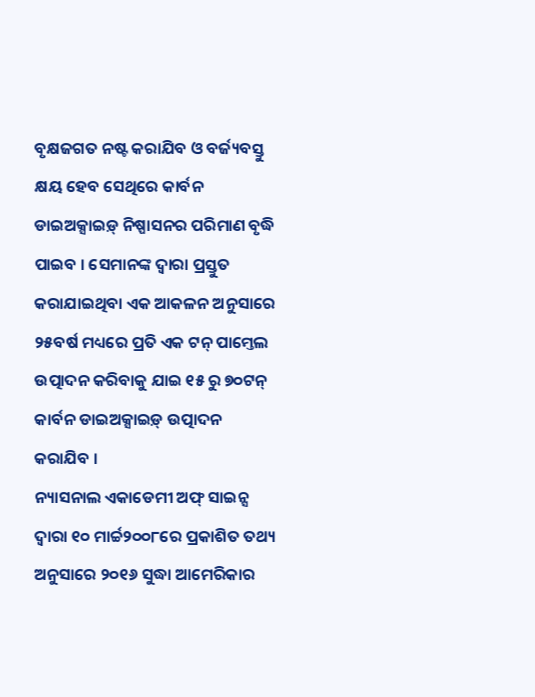ବୃକ୍ଷଜଗତ ନଷ୍ଟ କରାଯିବ ଓ ବର୍ଜ୍ୟବସ୍ତୁ କ୍ଷୟ ହେବ ସେଥିରେ କାର୍ବନ ଡାଇଅକ୍ସାଇଡ଼୍ ନିଷ୍ପାସନର ପରିମାଣ ବୃଦ୍ଧି ପାଇବ । ସେମାନଙ୍କ ଦ୍ୱାରା ପ୍ରସ୍ତୁତ କରାଯାଇଥିବା ଏକ ଆକଳନ ଅନୁସାରେ ୨୫ବର୍ଷ ମଧ୍ୟରେ ପ୍ରତି ଏକ ଟନ୍ ପାମ୍ତେଲ ଉତ୍ପାଦନ କରିବାକୁ ଯାଇ ୧୫ ରୁ ୭୦ଟନ୍ କାର୍ବନ ଡାଇଅକ୍ସାଇଡ଼୍ ଉତ୍ପାଦନ କରାଯିବ ।
ନ୍ୟାସନାଲ ଏକାଡେମୀ ଅଫ୍ ସାଇନ୍ସ ଦ୍ୱାରା ୧୦ ମାର୍ଚ୍ଚ୨୦୦୮ରେ ପ୍ରକାଶିତ ତଥ୍ୟ ଅନୁସାରେ ୨୦୧୬ ସୁଦ୍ଧା ଆମେରିକାର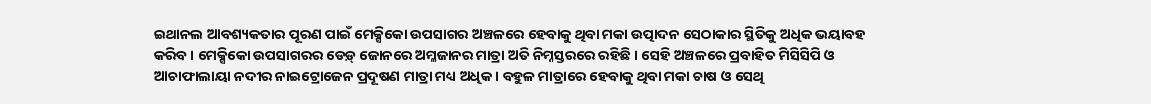ଇଥାନଲ ଆବଶ୍ୟକତାର ପୂରଣ ପାଇଁ ମେକ୍ସିକୋ ଉପସାଗର ଅଞ୍ଚଳରେ ହେବାକୁ ଥିବା ମକା ଉତ୍ପାଦନ ସେଠାକାର ସ୍ଥିତିକୁ ଅଧିକ ଭୟାବହ କରିବ । ମେକ୍ସିକୋ ଉପସାଗରର ଡେଡ଼୍ ଜୋନରେ ଅମ୍ଳଜାନର ମାତ୍ରା ଅତି ନିମ୍ନସ୍ତରରେ ରହିଛି । ସେହି ଅଞ୍ଚଳରେ ପ୍ରବାହିତ ମିସିସିପି ଓ ଆଚାଫାଲାୟା ନଦୀର ନାଇଟ୍ରୋଜେନ ପ୍ରଦୂଷଣ ମାତ୍ରା ମଧ୍ୟ ଅଧିକ । ବହୁଳ ମାତ୍ରାରେ ହେବାକୁ ଥିବା ମକା ଚାଷ ଓ ସେଥି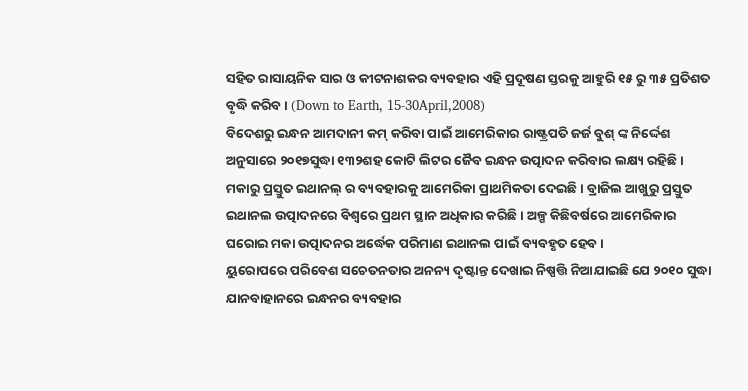ସହିତ ରାସାୟନିକ ସାର ଓ କୀଟନାଶକର ବ୍ୟବହାର ଏହି ପ୍ରଦୂଷଣ ସ୍ତରକୁ ଆହୁରି ୧୫ ରୁ ୩୫ ପ୍ରତିଶତ ବୃଦ୍ଧି କରିବ । (Down to Earth, 15-30April,2008)
ବିଦେଶରୁ ଇନ୍ଧନ ଆମଦାନୀ କମ୍ କରିବା ପାଇଁ ଆମେରିକାର ରାଷ୍ଟ୍ରପତି ଜର୍ଜ ବୁଶ୍ ଙ୍କ ନିର୍ଦ୍ଦେଶ ଅନୁସାରେ ୨୦୧୭ସୁଦ୍ଧା ୧୩୨ଶହ କୋଟି ଲିଟର ଜୈବ ଇନ୍ଧନ ଉତ୍ପାଦନ କରିବାର ଲକ୍ଷ୍ୟ ରହିଛି । ମକାରୁ ପ୍ରସ୍ତୁତ ଇଥାନଲ୍ ର ବ୍ୟବହାରକୁ ଆମେରିକା ପ୍ରାଥମିକତା ଦେଇଛି । ବ୍ରାଜିଲ ଆଖୁରୁ ପ୍ରସ୍ତୁତ ଇଥାନଲ ଉତ୍ପାଦନରେ ବିଶ୍ୱରେ ପ୍ରଥମ ସ୍ଥାନ ଅଧିକାର କରିଛି । ଅଳ୍ପ କିଛିବର୍ଷରେ ଆମେରିକାର ଘରୋଇ ମକା ଉତ୍ପାଦନର ଅର୍ଦ୍ଧେକ ପରିମାଣ ଇଥାନଲ ପାଇଁ ବ୍ୟବହୃତ ହେବ ।
ୟୁରୋପରେ ପରିବେଶ ସଚେତନତାର ଅନନ୍ୟ ଦୃଷ୍ଟାନ୍ତ ଦେଖାଇ ନିଷ୍ପତ୍ତି ନିଆଯାଇଛି ଯେ ୨୦୧୦ ସୁଦ୍ଧା ଯାନବାହାନରେ ଇନ୍ଧନର ବ୍ୟବହାର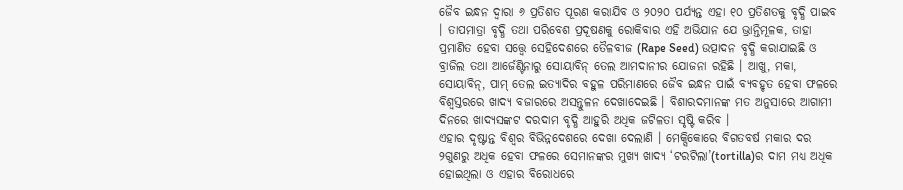ଜୈବ ଇନ୍ଧନ ଦ୍ୱାରା ୬ ପ୍ରତିଶତ ପୂରଣ କରାଯିବ ଓ ୨୦୨୦ ପର୍ଯ୍ୟନ୍ତ ଏହା ୧୦ ପ୍ରତିଶତକୁ ବୃଦ୍ଧି ପାଇବ । ତାପମାତ୍ରା ବୃଦ୍ଧି ତଥା ପରିବେଶ ପ୍ରଦୂଷଣକୁ ରୋକିବାର ଏହି ଅଭିଯାନ ଯେ ଭ୍ରାନ୍ତିମୂଳକ, ତାହା ପ୍ରମାଣିତ ହେବା ସତ୍ତ୍ୱେ ସେହିଦେଶରେ ତୈଳବୀଜ (Rape Seed) ଉତ୍ପାଦନ ବୃଦ୍ଧି କରାଯାଇଛି ଓ ବ୍ରାଜିଲ ତଥା ଆର୍ଜେଣ୍ଟିନାରୁ ସୋୟାବିନ୍ ତେଲ ଆମଦାନୀର ଯୋଜନା ରହିଛି । ଆଖୁ, ମକା, ସୋୟାବିନ୍, ପାମ୍ ତେଲ ଇତ୍ୟାଦିର ବହୁଳ ପରିମାଣରେ ଜୈବ ଇନ୍ଧନ ପାଇଁ ବ୍ୟବହୃତ ହେବା ଫଳରେ ବିଶ୍ୱସ୍ତରରେ ଖାଦ୍ୟ ବଜାରରେ ଅସନ୍ତୁଳନ ଦେଖାଦେଇଛି । ବିଶାରଦମାନଙ୍କ ମତ ଅନୁସାରେ ଆଗାମୀ ଦିନରେ ଖାଦ୍ୟସଙ୍କଟ ଦରଦାମ ବୃଦ୍ଧି ଆହୁରି ଅଧିକ ଜଟିଳତା ସୃଷ୍ଟି କରିବ ।
ଏହାର ଦୃଷ୍ଟାନ୍ତ ବିଶ୍ୱର ବିଭିନ୍ନଦେଶରେ ଦେଖା ଦେଲାଣି । ମେକ୍ସିକୋରେ ବିଗତବର୍ଷ ମକାର ଦର ୨ଗୁଣରୁ ଅଧିକ ହେବା ଫଳରେ ସେମାନଙ୍କର ମୁଖ୍ୟ ଖାଦ୍ୟ ‘ଟରଟିଲା’(tortilla)ର ଦାମ ମଧ୍ୟ ଅଧିକ ହୋଇଥିଲା ଓ ଏହାର ବିରୋଧରେ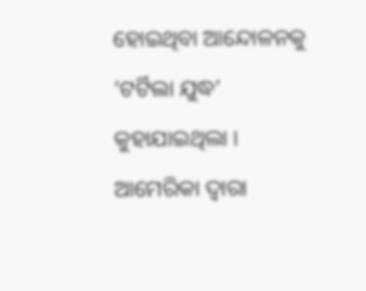ହୋଇଥିବା ଆନ୍ଦୋଳନକୁ ‘ଟର୍ଟିଲା ଯୁଦ୍ଧ’ କୁହାଯାଇଥିଲା । ଆମେରିକା ଦ୍ୱାରା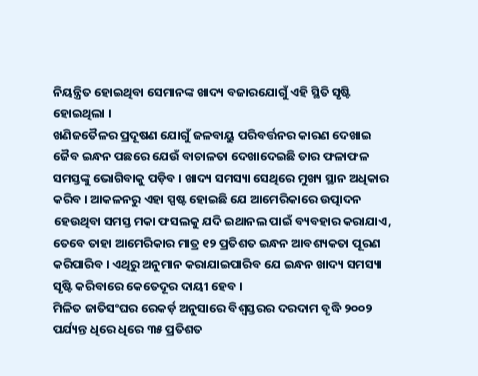ନିୟନ୍ତ୍ରିତ ହୋଇଥିବା ସେମାନଙ୍କ ଖାଦ୍ୟ ବଜାରଯୋଗୁଁ ଏହି ସ୍ଥିତି ସୃଷ୍ଟି ହୋଇଥିଲା ।
ଖଣିଜତୈଳର ପ୍ରଦୂଷଣ ଯୋଗୁଁ ଜଳବାୟୁ ପରିବର୍ତ୍ତନର କାରଣ ଦେଖାଇ ଜୈବ ଇନ୍ଧନ ପଛରେ ଯେଉଁ ବାଚାଳତା ଦେଖାଦେଇଛି ତାର ଫଳାଫଳ ସମସ୍ତଙ୍କୁ ଭୋଗିବାକୁ ପଡ଼ିବ । ଖାଦ୍ୟ ସମସ୍ୟା ସେଥିରେ ମୁଖ୍ୟ ସ୍ଥାନ ଅଧିକାର କରିବ । ଆକଳନରୁ ଏହା ସ୍ପଷ୍ଟ ହୋଇଛି ଯେ ଆମେରିକାରେ ଉତ୍ପାଦନ ହେଉଥିବା ସମସ୍ତ ମକା ଫସଲକୁ ଯଦି ଇଥାନଲ ପାଇଁ ବ୍ୟବହାର କରାଯାଏ, ତେବେ ତାହା ଆମେରିକାର ମାତ୍ର ୧୨ ପ୍ରତିଶତ ଇନ୍ଧନ ଆବଶ୍ୟକତା ପୂରଣ କରିପାରିବ । ଏଥିରୁ ଅନୁମାନ କରାଯାଇପାରିବ ଯେ ଇନ୍ଧନ ଖାଦ୍ୟ ସମସ୍ୟା ସୃଷ୍ଟି କରିବାରେ କେତେଦୂର ଦାୟୀ ହେବ ।
ମିଳିତ ଜାତିସଂଘର ରେକର୍ଡ଼ ଅନୁସାରେ ବିଶ୍ୱସ୍ତରର ଦରଦାମ ବୃଦ୍ଧି ୨୦୦୨ ପର୍ଯ୍ୟନ୍ତ ଧିରେ ଧିରେ ୩୫ ପ୍ରତିଶତ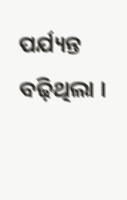ପର୍ଯ୍ୟନ୍ତ ବଢ଼ିଥିଲା ।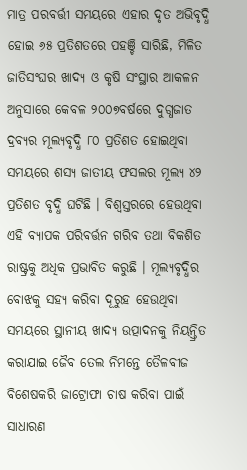ମାତ୍ର ପରବର୍ତ୍ତୀ ସମୟରେ ଏହାର ଦୃତ ଅଭିବୃଦ୍ଧି ହୋଇ ୬୫ ପ୍ରତିଶତରେ ପହଞ୍ଚି ସାରିଛି, ମିଳିତ ଜାତିସଂଘର ଖାଦ୍ୟ ଓ କୃଷି ସଂସ୍ଥାର ଆକଳନ ଅନୁସାରେ କେବଳ ୨୦୦୭ବର୍ଷରେ ଦୁଗ୍ଧଜାତ ଦ୍ରବ୍ୟର ମୂଲ୍ୟବୃଦ୍ଧି ୮୦ ପ୍ରତିଶତ ହୋଇଥିବା ସମୟରେ ଶସ୍ୟ ଜାତୀୟ ଫସଲର ମୂଲ୍ୟ ୪୨ ପ୍ରତିଶତ ବୃଦ୍ଧି ଘଟିଛି । ବିଶ୍ୱସ୍ତରରେ ହେଉଥିବା ଏହି ବ୍ୟାପକ ପରିବର୍ତ୍ତନ ଗରିବ ତଥା ବିକଶିତ ରାଷ୍ଟ୍ରକୁ ଅଧିକ ପ୍ରଭାବିତ କରୁଛି । ମୂଲ୍ୟବୃଦ୍ଧିର ବୋଝକୁ ସହ୍ୟ କରିବା ଦୂରୁହ ହେଉଥିବା ସମୟରେ ସ୍ଥାନୀୟ ଖାଦ୍ୟ ଉତ୍ପାଦନକୁ ନିୟନ୍ତ୍ରିତ କରାଯାଇ ଜୈବ ତେଲ ନିମନ୍ତେ ତୈଳବୀଜ ବିଶେଷକରି ଜାଟ୍ରୋଫା ଚାଷ କରିବା ପାଇଁ ସାଧାରଣ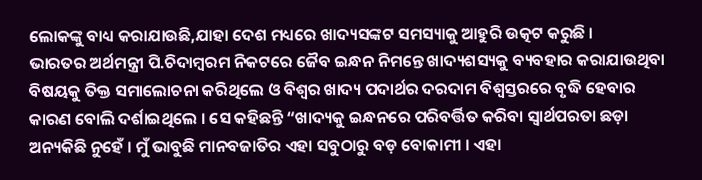ଲୋକଙ୍କୁ ବାଧ୍ୟ କରାଯାଉଛି,ଯାହା ଦେଶ ମଧ୍ୟରେ ଖାଦ୍ୟସଙ୍କଟ ସମସ୍ୟାକୁ ଆହୁରି ଉତ୍କଟ କରୁଛି ।
ଭାରତର ଅର୍ଥମନ୍ତ୍ରୀ ପି.ଚିଦାମ୍ବରମ ନିକଟରେ ଜୈବ ଇନ୍ଧନ ନିମନ୍ତେ ଖାଦ୍ୟଶସ୍ୟକୁ ବ୍ୟବହାର କରାଯାଉଥିବା ବିଷୟକୁ ତିକ୍ତ ସମାଲୋଚନା କରିଥିଲେ ଓ ବିଶ୍ୱର ଖାଦ୍ୟ ପଦାର୍ଥର ଦରଦାମ ବିଶ୍ୱସ୍ତରରେ ବୃଦ୍ଧି ହେବାର କାରଣ ବୋଲି ଦର୍ଶାଇଥିଲେ । ସେ କହିଛନ୍ତି “ଖାଦ୍ୟକୁ ଇନ୍ଧନରେ ପରିବର୍ତ୍ତିତ କରିବା ସ୍ୱାର୍ଥପରତା ଛଡ଼ା ଅନ୍ୟକିଛି ନୁହେଁ । ମୁଁ ଭାବୁଛି ମାନବଜାତିର ଏହା ସବୁଠାରୁ ବଡ଼ ବୋକାମୀ । ଏହା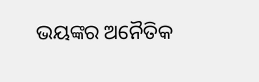ଭୟଙ୍କର ଅନୈତିକ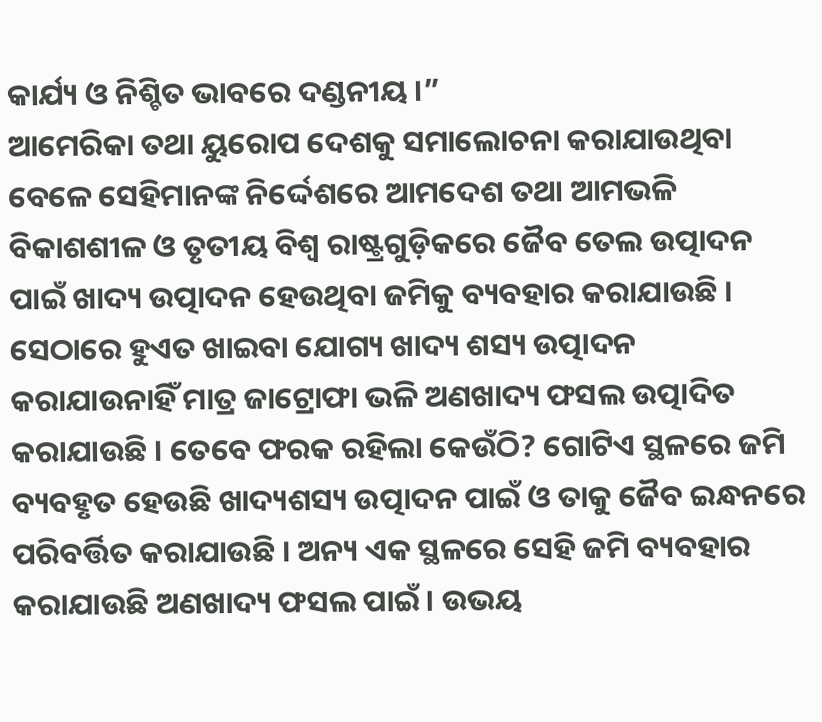କାର୍ଯ୍ୟ ଓ ନିଶ୍ଚିତ ଭାବରେ ଦଣ୍ଡନୀୟ ।”
ଆମେରିକା ତଥା ୟୁରୋପ ଦେଶକୁ ସମାଲୋଚନା କରାଯାଉଥିବା ବେଳେ ସେହିମାନଙ୍କ ନିର୍ଦ୍ଦେଶରେ ଆମଦେଶ ତଥା ଆମଭଳି ବିକାଶଶୀଳ ଓ ତୃତୀୟ ବିଶ୍ୱ ରାଷ୍ଟ୍ରଗୁଡ଼ିକରେ ଜୈବ ତେଲ ଉତ୍ପାଦନ ପାଇଁ ଖାଦ୍ୟ ଉତ୍ପାଦନ ହେଉଥିବା ଜମିକୁ ବ୍ୟବହାର କରାଯାଉଛି । ସେଠାରେ ହୁଏତ ଖାଇବା ଯୋଗ୍ୟ ଖାଦ୍ୟ ଶସ୍ୟ ଉତ୍ପାଦନ କରାଯାଉନାହିଁ ମାତ୍ର ଜାଟ୍ରୋଫା ଭଳି ଅଣଖାଦ୍ୟ ଫସଲ ଉତ୍ପାଦିତ କରାଯାଉଛି । ତେବେ ଫରକ ରହିଲା କେଉଁଠି? ଗୋଟିଏ ସ୍ଥଳରେ ଜମି ବ୍ୟବହୃତ ହେଉଛି ଖାଦ୍ୟଶସ୍ୟ ଉତ୍ପାଦନ ପାଇଁ ଓ ତାକୁ ଜୈବ ଇନ୍ଧନରେ ପରିବର୍ତ୍ତିତ କରାଯାଉଛି । ଅନ୍ୟ ଏକ ସ୍ଥଳରେ ସେହି ଜମି ବ୍ୟବହାର କରାଯାଉଛି ଅଣଖାଦ୍ୟ ଫସଲ ପାଇଁ । ଉଭୟ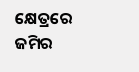କ୍ଷେତ୍ରରେ ଜମିର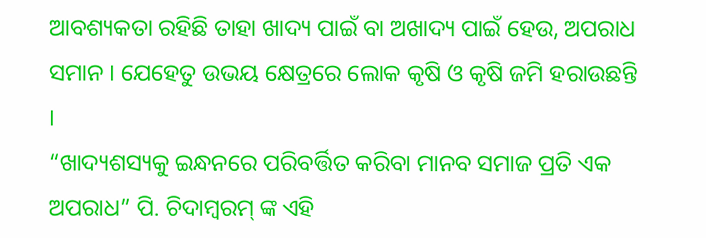ଆବଶ୍ୟକତା ରହିଛି ତାହା ଖାଦ୍ୟ ପାଇଁ ବା ଅଖାଦ୍ୟ ପାଇଁ ହେଉ, ଅପରାଧ ସମାନ । ଯେହେତୁ ଉଭୟ କ୍ଷେତ୍ରରେ ଲୋକ କୃଷି ଓ କୃଷି ଜମି ହରାଉଛନ୍ତି ।
“ଖାଦ୍ୟଶସ୍ୟକୁ ଇନ୍ଧନରେ ପରିବର୍ତ୍ତିତ କରିବା ମାନବ ସମାଜ ପ୍ରତି ଏକ ଅପରାଧ” ପି. ଚିଦାମ୍ବରମ୍ ଙ୍କ ଏହି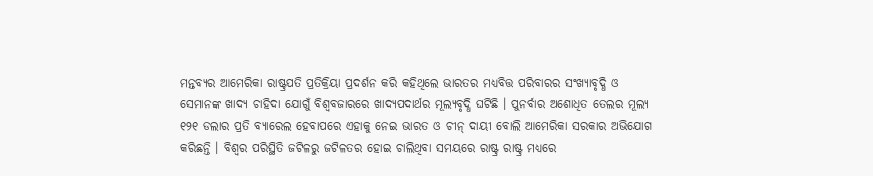ମନ୍ତବ୍ୟର ଆମେରିକା ରାଷ୍ଟ୍ରପତି ପ୍ରତିକ୍ରିୟା ପ୍ରଦର୍ଶନ କରି କହିଥିଲେ ଭାରତର ମଧ୍ୟବିତ୍ତ ପରିବାରର ସଂଖ୍ୟାବୃଦ୍ଧି ଓ ସେମାନଙ୍କ ଖାଦ୍ୟ ଚାହିଦା ଯୋଗୁଁ ବିଶ୍ୱବଜାରରେ ଖାଦ୍ୟପଦାର୍ଥର ମୂଲ୍ୟବୃଦ୍ଧି ଘଟିଛି । ପୁନର୍ବାର ଅଶୋଧିତ ତେଲର ମୂଲ୍ୟ ୧୨୧ ଡଲାର ପ୍ରତି ବ୍ୟାରେଲ ହେବାପରେ ଏହାକୁ ନେଇ ଭାରତ ଓ ଚୀନ୍ ଦାୟୀ ବୋଲି ଆମେରିକା ସରକାର ଅଭିଯୋଗ କରିଛନ୍ତି । ବିଶ୍ୱର ପରିସ୍ଥିତି ଜଟିଳରୁ ଜଟିଳତର ହୋଇ ଚାଲିଥିବା ସମୟରେ ରାଷ୍ଟ୍ର ରାଷ୍ଟ୍ର ମଧ୍ୟରେ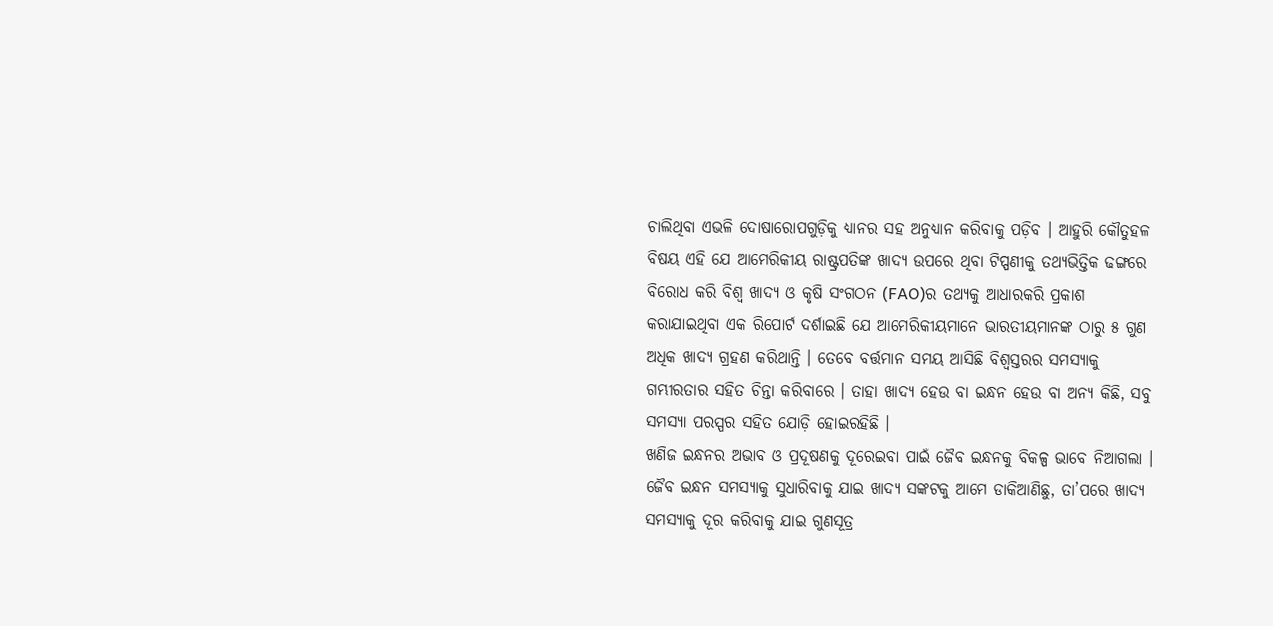ଚାଲିଥିବା ଏଭଳି ଦୋଷାରୋପଗୁଡ଼ିକୁ ଧ୍ୟାନର ସହ ଅନୁଧ୍ୟାନ କରିବାକୁ ପଡ଼ିବ । ଆହୁରି କୌତୁହଳ ବିଷୟ ଏହି ଯେ ଆମେରିକୀୟ ରାଷ୍ଟ୍ରପତିଙ୍କ ଖାଦ୍ୟ ଉପରେ ଥିବା ଟିପ୍ପଣୀକୁ ତଥ୍ୟଭିତ୍ତିକ ଢଙ୍ଗରେ ବିରୋଧ କରି ବିଶ୍ୱ ଖାଦ୍ୟ ଓ କୃଷି ସଂଗଠନ (FAO)ର ତଥ୍ୟକୁ ଆଧାରକରି ପ୍ରକାଶ କରାଯାଇଥିବା ଏକ ରିପୋର୍ଟ ଦର୍ଶାଇଛି ଯେ ଆମେରିକୀୟମାନେ ଭାରତୀୟମାନଙ୍କ ଠାରୁ ୫ ଗୁଣ ଅଧିକ ଖାଦ୍ୟ ଗ୍ରହଣ କରିଥାନ୍ତି । ତେବେ ବର୍ତ୍ତମାନ ସମୟ ଆସିଛି ବିଶ୍ୱସ୍ତରର ସମସ୍ୟାକୁ ଗମ୍ଭୀରତାର ସହିତ ଚିନ୍ତା କରିବାରେ । ତାହା ଖାଦ୍ୟ ହେଉ ବା ଇନ୍ଧନ ହେଉ ବା ଅନ୍ୟ କିଛି, ସବୁ ସମସ୍ୟା ପରସ୍ପର ସହିତ ଯୋଡ଼ି ହୋଇରହିଛି ।
ଖଣିଜ ଇନ୍ଧନର ଅଭାବ ଓ ପ୍ରଦୂଷଣକୁ ଦୂରେଇବା ପାଇଁ ଜୈବ ଇନ୍ଧନକୁ ବିକଳ୍ପ ଭାବେ ନିଆଗଲା । ଜୈବ ଇନ୍ଧନ ସମସ୍ୟାକୁ ସୁଧାରିବାକୁ ଯାଇ ଖାଦ୍ୟ ସଙ୍କଟକୁ ଆମେ ଡାକିଆଣିଛୁ, ତା’ପରେ ଖାଦ୍ୟ ସମସ୍ୟାକୁ ଦୂର କରିବାକୁ ଯାଇ ଗୁଣସୂତ୍ର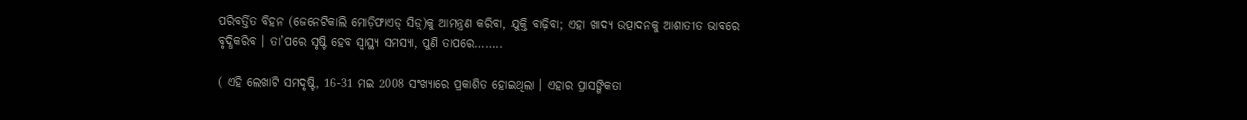ପରିବର୍ତ୍ତିତ ବିହନ (ଜେନେଟିକାଲି ମୋଡ଼ିଫାଏଡ୍ ସିଡ଼୍)କୁ ଆମନ୍ତ୍ରଣ କରିବା, ଯୁକ୍ତି ବାଢ଼ିବା; ଏହା ଖାଦ୍ୟ ଉତ୍ପାଦନକୁ ଆଶାତୀତ ଭାବରେ ବୃଦ୍ଧିକରିବ । ତା’ପରେ ସୃଷ୍ଟି ହେବ ସ୍ୱାସ୍ଥ୍ୟ ସମସ୍ୟା, ପୁଣି ତାପରେ……..

( ଏହି ଲେଖାଟି ସମଦୃଷ୍ଟି, 16-31 ମଇ 2008 ସଂଖ୍ୟାରେ ପ୍ରକାଶିତ ହୋଇଥିଲା । ଏହାର ପ୍ରାସଙ୍ଗିକତା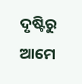ଦୃଷ୍ଟିରୁ ଆମେ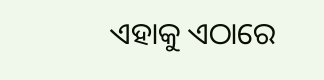ଏହାକୁ ଏଠାରେ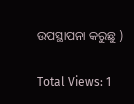ଉପସ୍ଥାପନା କରୁଛୁ )

Total Views: 1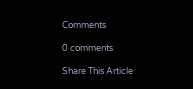Comments

0 comments

Share This Article